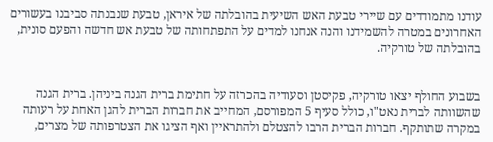עודנו מתמודדים עם שיירי טבעת האש השיעית בהובלתה של איראן, טבעת שנבנתה סביבנו בעשורים האחרונים במטרה להשמידנו והנה אנחנו למדים על התפתחותה של טבעת אש חדשה והפעם סונית, בהובלתה של טורקיה.


בשבוע החולף יצאו טורקיה, פקיסטן וסעודיה בהכרזה על חתימת ברית הגנה ביניהן. ברית הגנה שהשוותה לברית נאט"ו, כולל סעיף 5 המפורסם, המחייב את חברות הברית להגן האחת על רעותה במקרה שתותקף. חברות הברית הרבו להצטלם ולהתראיין ואף הציגו את הצטרפותה של מצרים,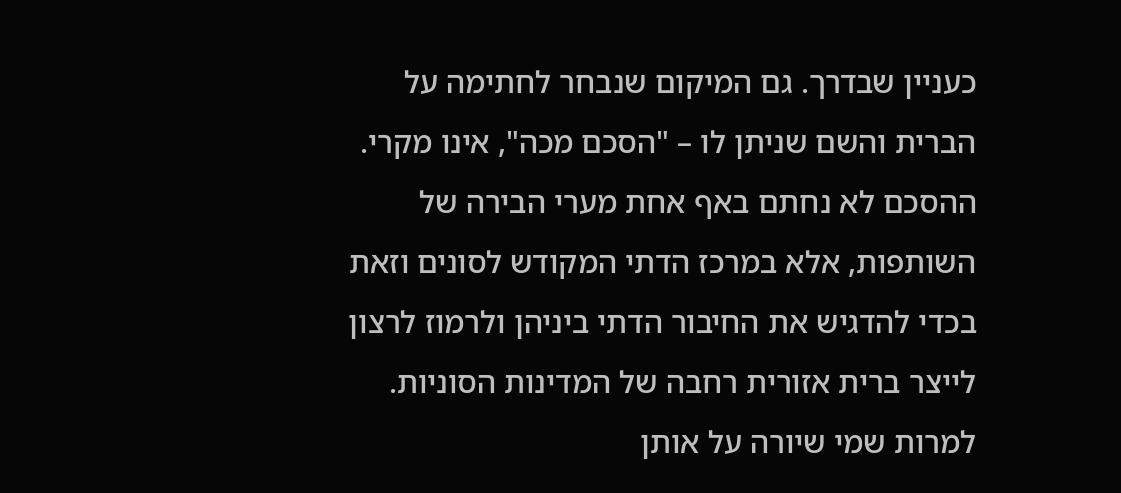כעניין שבדרך. גם המיקום שנבחר לחתימה על הברית והשם שניתן לו – "הסכם מכה", אינו מקרי. ההסכם לא נחתם באף אחת מערי הבירה של השותפות, אלא במרכז הדתי המקודש לסונים וזאת בכדי להדגיש את החיבור הדתי ביניהן ולרמוז לרצון לייצר ברית אזורית רחבה של המדינות הסוניות. למרות שמי שיורה על אותן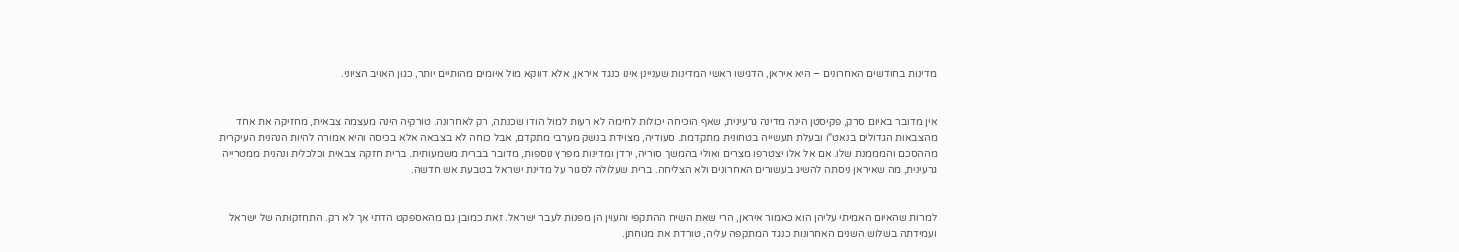מדינות בחודשים האחרונים – היא איראן, הדגישו ראשי המדינות שעניינן אינו כנגד איראן, אלא דווקא מול איומים מהותיים יותר, כגון האויב הציוני.


אין מדובר באיום סרק, פקיסטן הינה מדינה גרעינית, שאף הוכיחה יכולות לחימה לא רעות למול הודו שכנתה, רק לאחרונה. טורקיה הינה מעצמה צבאית, מחזיקה את אחד מהצבאות הגדולים בנאט"ו ובעלת תעשייה בטחונית מתקדמת. סעודיה, מצוידת בנשק מערבי מתקדם, אבל כוחה לא בצבאה אלא בכיסה והיא אמורה להיות הנהנית העיקרית מההסכם והמממנת שלו. אם אל אלו יצטרפו מצרים ואולי בהמשך סוריה, ירדן ומדינות מפרץ נוספות, מדובר בברית משמעותית. ברית חזקה צבאית וכלכלית ונהנית ממטרייה גרעינית, מה שאיראן ניסתה להשיג בעשורים האחרונים ולא הצליחה. ברית שעלולה לסגור על מדינת ישראל בטבעת אש חדשה.


למרות שהאיום האמיתי עליהן הוא כאמור איראן, הרי שאת השיח ההתקפי והעוין הן מפנות לעבר ישראל. זאת כמובן גם מהאספקט הדתי אך לא רק. התחזקותה של ישראל ועמידתה בשלוש השנים האחרונות כנגד המתקפה עליה, טורדת את מנוחתן.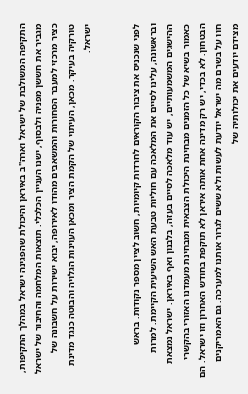התקיפה המשולבת של ישראל וארה"ב באיראן והיכולת שהפגינה ישראל במהלך התקיפות, מגביר את חששן מפניה ולבסוף, ישנו העניין הכלכלי. תוצאות המלחמה והחיבור של ישראל כציר מרכזי למעבר הסחורות והמשאבים מהודו לאירופה, יבוא ישירות על חשבונה של טורקיה בעיקר. מכאן, העיתוי של הקמת הציר ומכאן העוינות הגלויה והבוטה כנגד מדינת ישראל.


לפני שנכניס את ציבור הקוראים לחרדות קיומיות, חשוב לציין מספר נקודות. בראש ובראשונה, עלינו לסיים את המלאכה עם חוליות טבעת האש השיעית הקיימת. למרות ההישגים המשמעותיים, יש עוד מלאכה לסיים בעזה, בלבנון ואף באיראן. ישראל נמצאת כאמור בשיא של כל הזמנים מבחינת היכולת הצבאית ומבחינת מעמדנו האזורי בהקשרי הבטחון. לא בכדי, יש רק מדינה אחת אותה איראן לא תוקפת בחודש האחרון וזו ישראל. הם חוו על בשרם מה ישראל יודעת לעשות ולא ששים לגרור אותנו למערכה. גם האמריקנים מצידם יודעים את יכולותיה של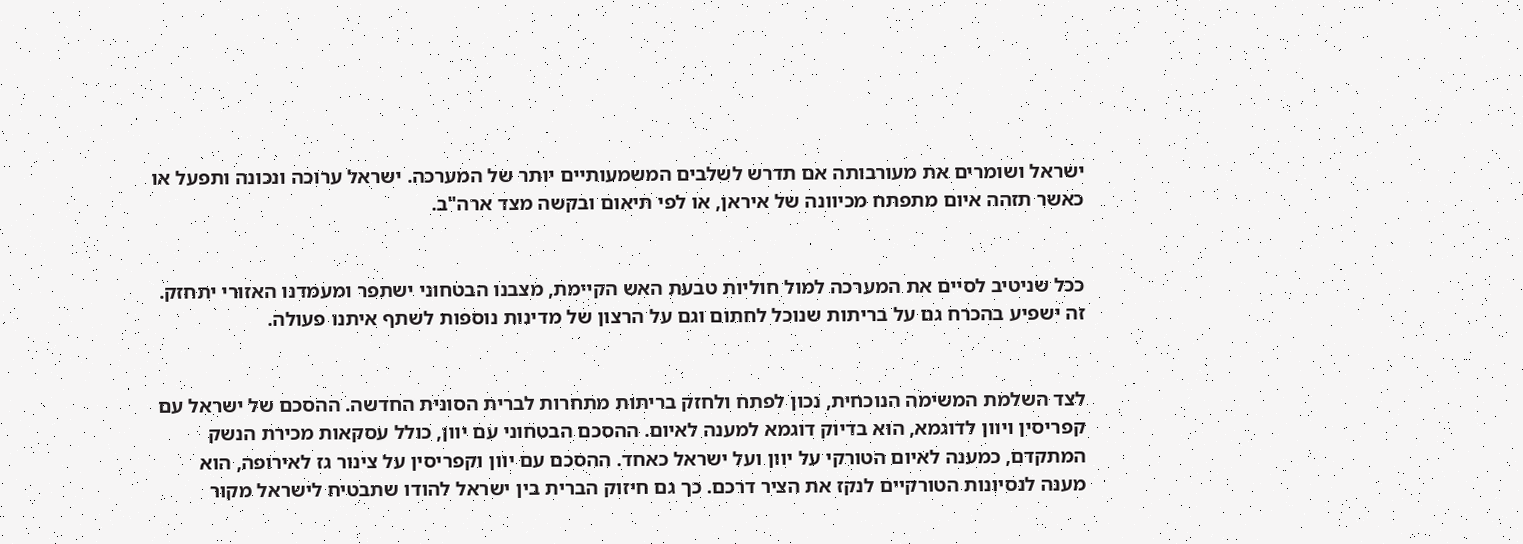ישראל ושומרים את מעורבותה אם תדרש לשלבים המשמעותיים יותר של המערכה. ישראל ערוכה ונכונה ותפעל או כאשר תזהה איום מתפתח מכיוונה של איראן, או לפי תיאום ובקשה מצד ארה"ב.


ככל שניטיב לסיים את המערכה למול חוליות טבעת האש הקיימת, מצבנו הבטחוני ישתפר ומעמדנו האזורי יתחזק. זה ישפיע בהכרח גם על בריתות שנוכל לחתום וגם על הרצון של מדינות נוספות לשתף איתנו פעולה.


לצד השלמת המשימה הנוכחית, נכון לפתח ולחזק בריתות מתחרות לברית הסונית החדשה. ההסכם של ישראל עם קפריסין ויוון לדוגמא, הוא בדיוק דוגמא למענה לאיום. ההסכם הבטחוני עם יוון, כולל עסקאות מכירת הנשק המתקדם, כמענה לאיום הטורקי על יוון ועל ישראל כאחד. ההסכם עם יוון וקפריסין על צינור גז לאירופה, הוא מענה לנסיונות הטורקיים לנקז את הציר דרכם. כך גם חיזוק הברית בין ישראל להודו שתבטיח לישראל מקור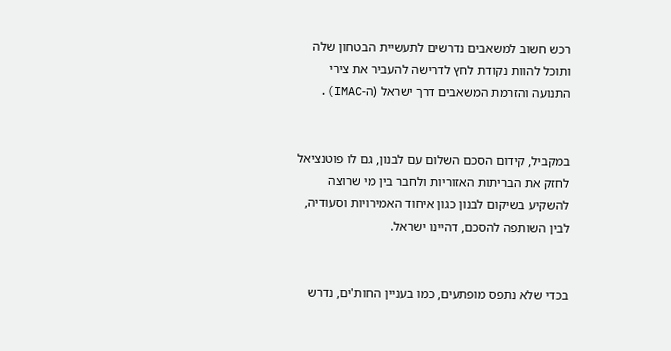רכש חשוב למשאבים נדרשים לתעשיית הבטחון שלה ותוכל להוות נקודת לחץ לדרישה להעביר את צירי התנועה והזרמת המשאבים דרך ישראל (ה-IMAC).


במקביל, קידום הסכם השלום עם לבנון, גם לו פוטנציאל לחזק את הבריתות האזוריות ולחבר בין מי שרוצה להשקיע בשיקום לבנון כגון איחוד האמירויות וסעודיה, לבין השותפה להסכם, דהיינו ישראל.


בכדי שלא נתפס מופתעים, כמו בעניין החות'ים, נדרש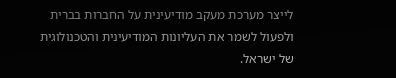לייצר מערכת מעקב מודיעינית על החברות בברית ולפעול לשמר את העליונות המודיעינית והטכנולוגית של ישראל.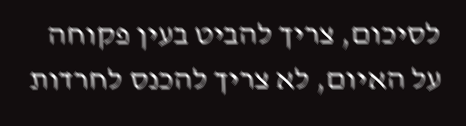לסיכום, צריך להביט בעין פקוחה על האיום, לא צריך להכנס לחרדות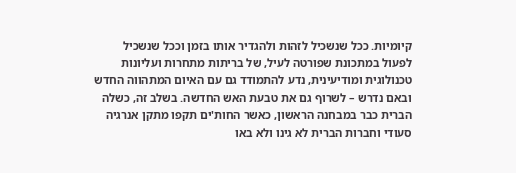קיומיות. ככל שנשכיל לזהות ולהגדיר אותו בזמן וככל שנשכיל לפעול במתכונת שפורטה לעיל, של בריתות מתחרות ועליונות טכנולוגית ומודיעינית, נדע להתמודד גם עם האיום המתהווה החדש ובאם נדרש – לשרוף גם את טבעת האש החדשה. בשלב זה, כשלה הברית כבר במבחנה הראשון, כאשר החות'ים תקפו מתקן אנרגיה סעודי וחברות הברית לא גינו ולא באו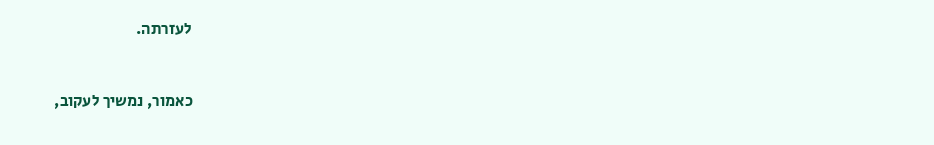לעזרתה.


כאמור, נמשיך לעקוב,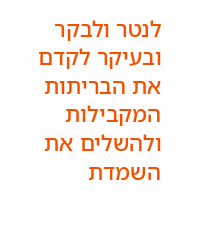לנטר ולבקר ובעיקר לקדם את הבריתות המקבילות ולהשלים את השמדת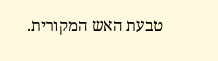טבעת האש המקורית.